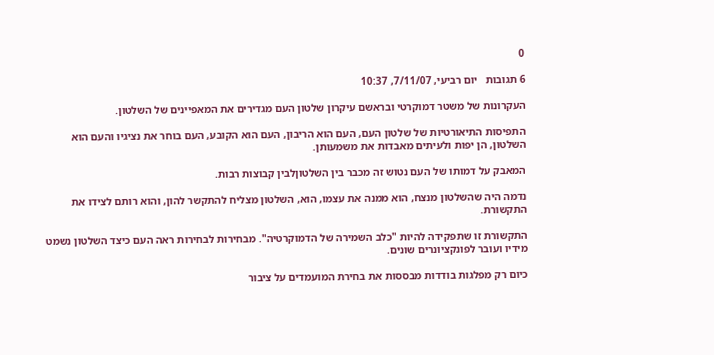0

6 תגובות   יום רביעי, 7/11/07, 10:37

העקרונות של משטר דמוקרטי ובראשם עיקרון שלטון העם מגדירים את המאפיינים של השלטון.

התפיסות התיאורטיות של שלטון העם, העם הוא הריבון, העם הוא הקובע, העם בוחר את נציגיו והעם הוא השלטון, הן יפות ולעיתים מאבדות את משמעותן.

המאבק על דמותו של העם נטוש זה מכבר בין השלטוןלבין קבוצות רבות.

נדמה היה שהשלטון מנצח, הוא ממנה את עצמו, הוא, השלטון מצליח להתקשר להון, והוא רותם לצידו את התקשורת.

התקשורת זו שתפקידה להיות "כלב השמירה של הדמוקרטיה". מבחירות לבחירות ראה העם כיצד השלטון נשמט מידיו ועובר לפונקציונרים שונים.

כיום רק מפלגות בודדות מבססות את בחירת המועמדים על ציבור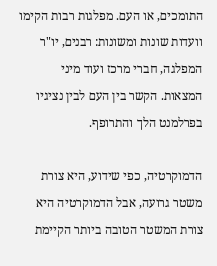התומכים, או העם. מפלגות רבות הקימו וועדות שונות ומשונות: רבנים, יו"ר המפלגה, חברי מרכז ועוד מיני המצאות. הקשר בין העם לבין נציגיו בפרלמנט הלך והתרופף.

הדמוקרטיה, כפי שידוע, היא צורת משטר גרועה, אבל הדמוקרטיה היא צורת המשטר הטובה ביותר הקיימת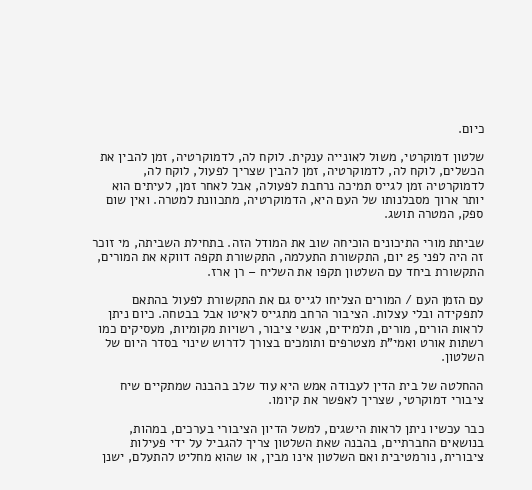כיום.

שלטון דמוקרטי, משול לאונייה ענקית. לוקח לה, לדמוקרטיה, זמן להבין את הכשלים, לוקח לה, לדמוקרטיה, זמן להבין שצריך לפעול, לוקח לה, לדמוקרטיה זמן לגייס תמיכה נרחבת לפעולה, אבל לאחר זמן, לעיתים הוא יותר ארוך מסבלנותו של העם היא, הדמוקרטיה, מתכוונת למטרה. ואין שום ספק, המטרה תושג.

שביתת מורי התיכונים הוכיחה שוב את המודל הזה. בתחילת השביתה, מי זוכר זה היה לפני 25 יום, התקשורת התעלמה, התקשורת תקפה דווקא את המורים, התקשורת ביחד עם השלטון תקפו את השליח – רן ארז.

עם הזמן העם / המורים הצליחו לגייס גם את התקשורת לפעול בהתאם לתפקידה ובלי עצלות. הציבור הרחב מתגייס לאיטו אבל בבטחה. כיום ניתן לראות הורים, מורים, תלמידים, אנשי ציבור, רשויות מקומיות, מעסיקים כמו רשתות אורט ואמי"ת מצטרפים ותומכים בצורך לדרוש שינוי בסדר היום של השלטון.

ההחלטה של בית הדין לעבודה אמש היא עוד שלב בהבנה שמתקיים שיח ציבורי דמוקרטי, שצריך לאפשר את קיומו.

כבר עכשיו ניתן לראות הישגים, למשל הדיון הציבורי בערכים, במהות, בנושאים החברתיים, בהבנה שאת השלטון צריך להגביל על ידי פעילות ציבורית, נורמטיבית ואם השלטון אינו מבין, או שהוא מחליט להתעלם, ישנן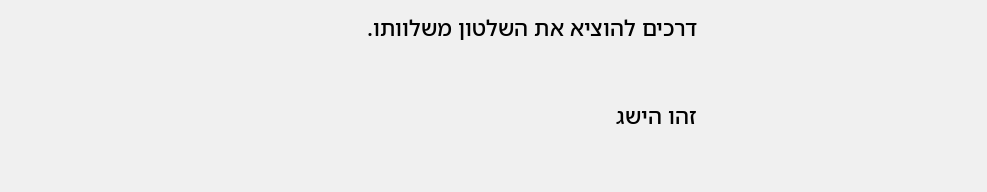דרכים להוציא את השלטון משלוותו.

זהו הישג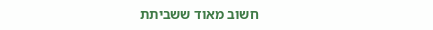חשוב מאוד ששביתת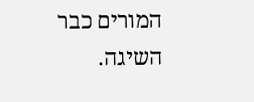המורים כבר השיגה.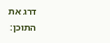דרג את התוכן: